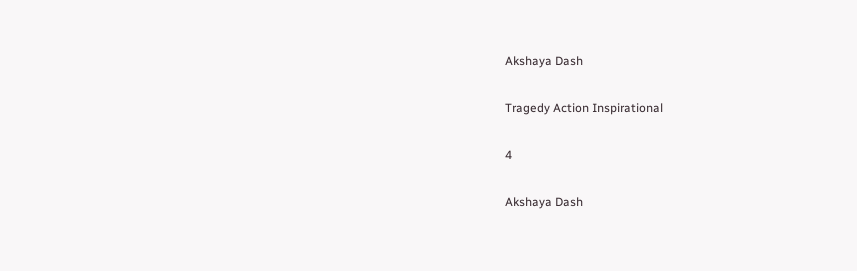Akshaya Dash

Tragedy Action Inspirational

4

Akshaya Dash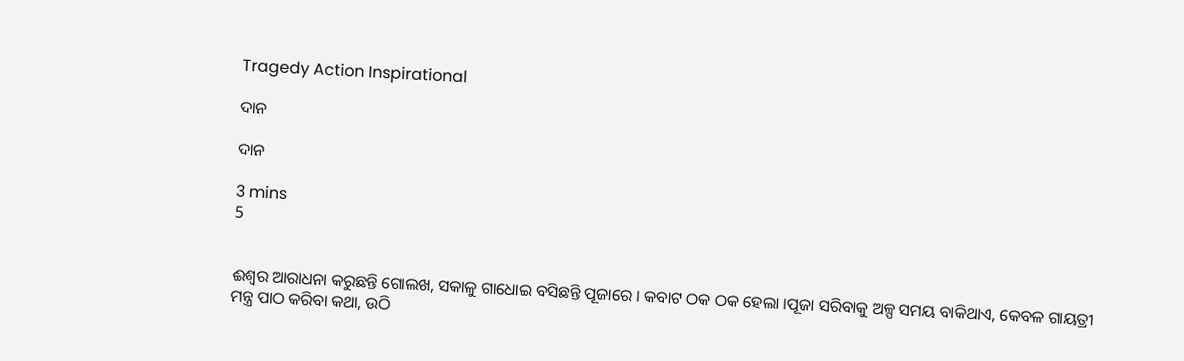Tragedy Action Inspirational

ଦାନ

ଦାନ

3 mins
5


ଈଶ୍ୱର ଆରାଧନା କରୁଛନ୍ତି ଗୋଲଖ, ସକାଳୁ ଗାଧୋଇ ବସିଛନ୍ତି ପୂଜାରେ । କବାଟ ଠକ ଠକ ହେଲା ।ପୂଜା ସରିବାକୁ ଅଳ୍ପ ସମୟ ବାକିଥାଏ, କେବଳ ଗାୟତ୍ରୀ ମନ୍ତ୍ର ପାଠ କରିବା କଥା, ଉଠି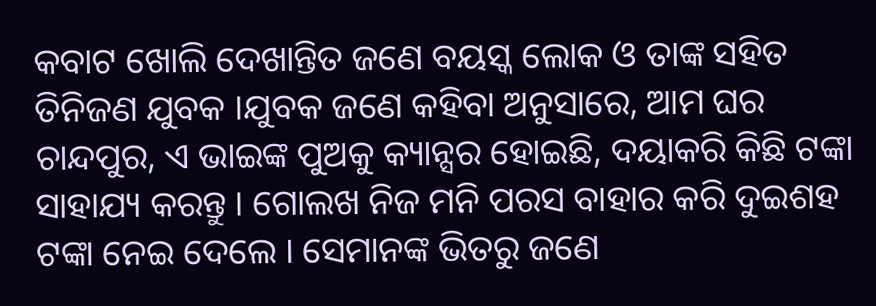କବାଟ ଖୋଲି ଦେଖାନ୍ତିତ ଜଣେ ବୟସ୍କ ଲୋକ ଓ ତାଙ୍କ ସହିତ ତିନିଜଣ ଯୁବକ ।ଯୁବକ ଜଣେ କହିବା ଅନୁସାରେ, ଆମ ଘର ଚାନ୍ଦପୁର, ଏ ଭାଇଙ୍କ ପୁଅକୁ କ୍ୟାନ୍ସର ହୋଇଛି, ଦୟାକରି କିଛି ଟଙ୍କା ସାହାଯ୍ୟ କରନ୍ତୁ । ଗୋଲଖ ନିଜ ମନି ପରସ ବାହାର କରି ଦୁଇଶହ ଟଙ୍କା ନେଇ ଦେଲେ । ସେମାନଙ୍କ ଭିତରୁ ଜଣେ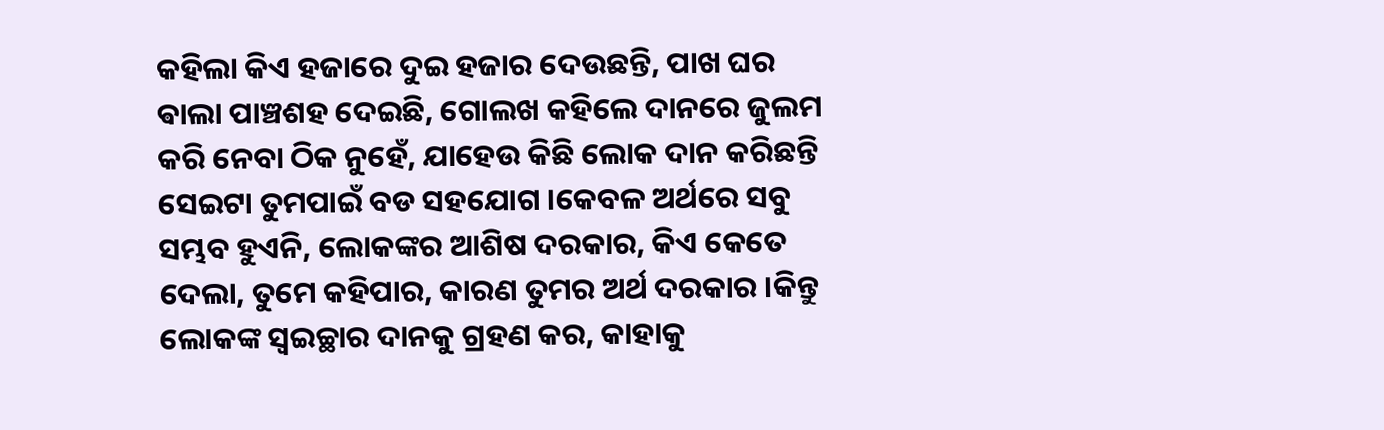କହିଲା କିଏ ହଜାରେ ଦୁଇ ହଜାର ଦେଉଛନ୍ତି, ପାଖ ଘର ଵାଲା ପାଞ୍ଚଶହ ଦେଇଛି, ଗୋଲଖ କହିଲେ ଦାନରେ ଜୁଲମ କରି ନେବା ଠିକ ନୁହେଁ, ଯାହେଉ କିଛି ଲୋକ ଦାନ କରିଛନ୍ତି ସେଇଟା ତୁମପାଇଁ ବଡ ସହଯୋଗ ।କେବଳ ଅର୍ଥରେ ସବୁ ସମ୍ଭବ ହୁଏନି, ଲୋକଙ୍କର ଆଶିଷ ଦରକାର, କିଏ କେତେ ଦେଲା, ତୁମେ କହିପାର, କାରଣ ତୁମର ଅର୍ଥ ଦରକାର ।କିନ୍ତୁ  ଲୋକଙ୍କ ସ୍ୱଇଚ୍ଛାର ଦାନକୁ ଗ୍ରହଣ କର, କାହାକୁ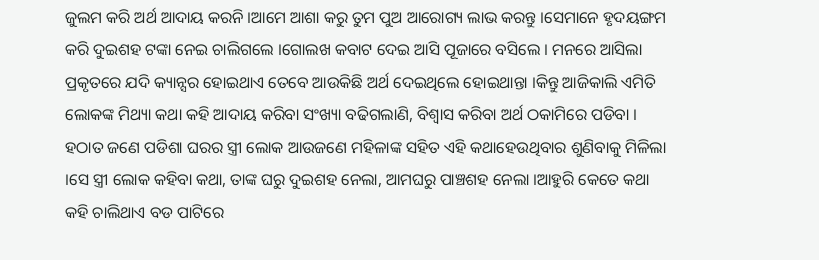ଜୁଲମ କରି ଅର୍ଥ ଆଦାୟ କରନି ।ଆମେ ଆଶା କରୁ ତୁମ ପୁଅ ଆରୋଗ୍ୟ ଲାଭ କରନ୍ତୁ ।ସେମାନେ ହୃଦୟଙ୍ଗମ କରି ଦୁଇଶହ ଟଙ୍କା ନେଇ ଚାଲିଗଲେ ।ଗୋଲଖ କବାଟ ଦେଇ ଆସି ପୂଜାରେ ବସିଲେ । ମନରେ ଆସିଲା ପ୍ରକୃତରେ ଯଦି କ୍ୟାନ୍ସର ହୋଇଥାଏ ତେବେ ଆଉକିଛି ଅର୍ଥ ଦେଇଥିଲେ ହୋଇଥାନ୍ତା ।କିନ୍ତୁ ଆଜିକାଲି ଏମିତି ଲୋକଙ୍କ ମିଥ୍ୟା କଥା କହି ଆଦାୟ କରିବା ସଂଖ୍ୟା ବଢିଗଲାଣି, ବିଶ୍ୱାସ କରିବା ଅର୍ଥ ଠକାମିରେ ପଡିବା । ହଠାତ ଜଣେ ପଡିଶା ଘରର ସ୍ତ୍ରୀ ଲୋକ ଆଉଜଣେ ମହିଳାଙ୍କ ସହିତ ଏହି କଥାହେଉଥିବାର ଶୁଣିବାକୁ ମିଳିଲା ।ସେ ସ୍ତ୍ରୀ ଲୋକ କହିବା କଥା, ତାଙ୍କ ଘରୁ ଦୁଇଶହ ନେଲା, ଆମଘରୁ ପାଞ୍ଚଶହ ନେଲା ।ଆହୁରି କେତେ କଥା କହି ଚାଲିଥାଏ ବଡ ପାଟିରେ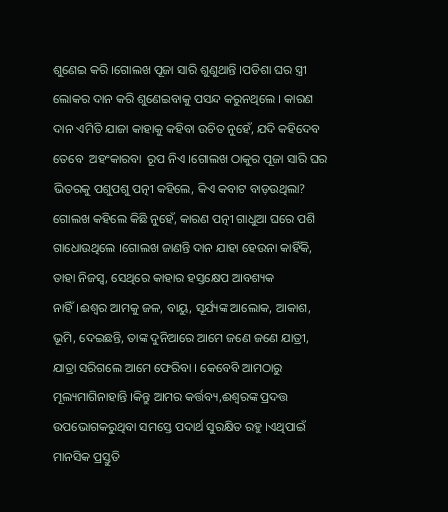ଶୁଣେଇ କରି ।ଗୋଲଖ ପୂଜା ସାରି ଶୁଣୁଥାନ୍ତି ।ପଡିଶା ଘର ସ୍ତ୍ରୀ ଲୋକର ଦାନ କରି ଶୁଣେଇବାକୁ ପସନ୍ଦ କରୁନଥିଲେ । କାରଣ ଦାନ ଏମିତି ଯାଜା କାହାକୁ କହିବା ଉଚିତ ନୁହେଁ, ଯଦି କହିଦେବ ତେବେ  ଅହଂକାରବା  ରୂପ ନିଏ ।ଗୋଲଖ ଠାକୁର ପୂଜା ସାରି ଘର ଭିତରକୁ ପଶୁପଶୁ ପତ୍ନୀ କହିଲେ, କିଏ କବାଟ ବାଡ଼ଉଥିଲା? ଗୋଲଖ କହିଲେ କିଛି ନୁହେଁ, କାରଣ ପତ୍ନୀ ଗାଧୁଆ ଘରେ ପଶି ଗାଧୋଉଥିଲେ ।ଗୋଲଖ ଜାଣନ୍ତି ଦାନ ଯାହା ହେଉନା କାହିଁକି, ତାହା ନିଜସ୍ୱ, ସେଥିରେ କାହାର ହସ୍ତକ୍ଷେପ ଆବଶ୍ୟକ ନାହିଁ।ଈଶ୍ୱର ଆମକୁ ଜଳ, ବାୟୁ, ସୂର୍ଯ୍ୟଙ୍କ ଆଲୋକ, ଆକାଶ, ଭୂମି, ଦେଇଛନ୍ତି, ତାଙ୍କ ଦୁନିଆରେ ଆମେ ଜଣେ ଜଣେ ଯାତ୍ରୀ, ଯାତ୍ରା ସରିଗଲେ ଆମେ ଫେରିବା । କେବେବି ଆମଠାରୁ ମୂଲ୍ୟମାଗିନାହାନ୍ତି ।କିନ୍ତୁ ଆମର କର୍ତ୍ତବ୍ୟ,ଈଶ୍ୱରଙ୍କ ପ୍ରଦତ୍ତ ଉପଭୋଗକରୁଥିବା ସମସ୍ତେ ପଦାର୍ଥ ସୁରକ୍ଷିତ ରହୁ ।ଏଥିପାଇଁ ମାନସିକ ପ୍ରସ୍ତୁତି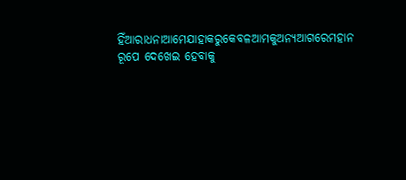ହିଁଆରାଧନାଆମେଯାହାକରୁକେବଳଆମକୁଅନ୍ୟଆଗରେମହାନ ରୂପେ ଦେଖେଇ ହେବାକୁ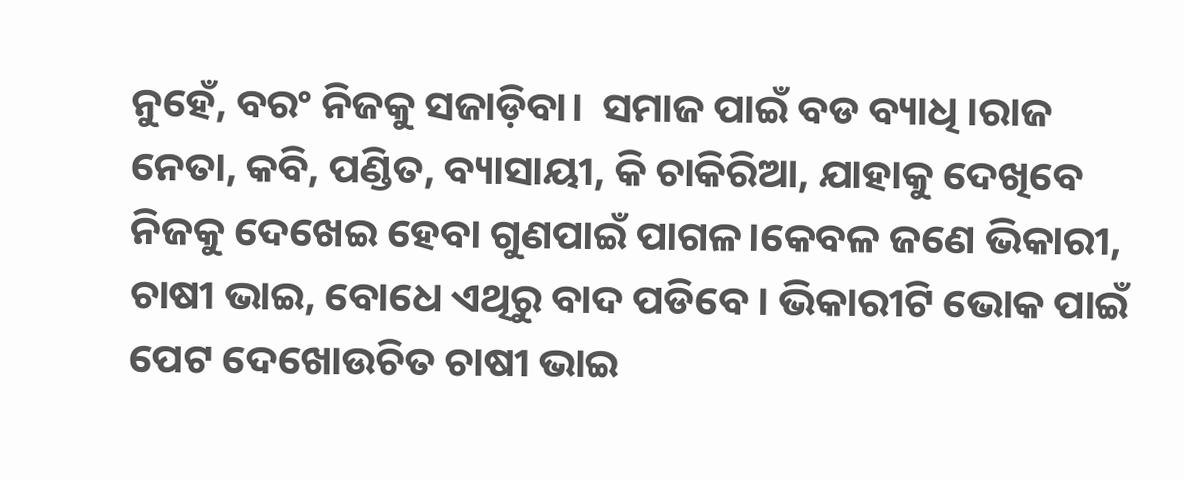ନୁହେଁ, ବରଂ ନିଜକୁ ସଜାଡ଼ିବା।  ସମାଜ ପାଇଁ ବଡ ବ୍ୟାଧି ।ରାଜ ନେତା, କବି, ପଣ୍ଡିତ, ବ୍ୟାସାୟୀ, କି ଚାକିରିଆ, ଯାହାକୁ ଦେଖିବେ ନିଜକୁ ଦେଖେଇ ହେବା ଗୁଣପାଇଁ ପାଗଳ।କେବଳ ଜଣେ ଭିକାରୀ, ଚାଷୀ ଭାଇ, ବୋଧେ ଏଥିରୁ ବାଦ ପଡିବେ । ଭିକାରୀଟି ଭୋକ ପାଇଁ ପେଟ ଦେଖୋଉଚିତ ଚାଷୀ ଭାଇ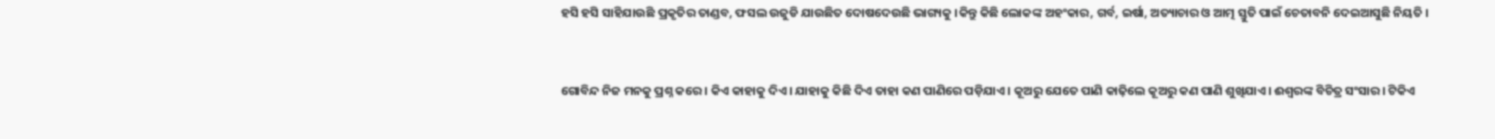ହସି ହସି ସାହିଯାଉଛି ପ୍ରକୃତିର ତାଣ୍ଡବ, ଫସଲ ଉଜୁଡି ଯାଉଛିତ ଦୋଷଦେଉଛି ଭାଗ୍ୟକୁ ।କିନ୍ତୁ କିଛି ଲୋକଙ୍କ ଅହଂକାର, ଗର୍ବ, ଇର୍ଷା, ଅତ୍ୟାଚାର ଓ ଆତ୍ମ ସ୍ତୁତି ପାଇଁ ଚେତାବନି ଦେଇଆସୁଛି ନିୟତି ।


ଗୋବିନ୍ଦ ନିଜ ମନକୁ ପ୍ରଶ୍ନ କରେ। କିଏ କାହାକୁ ଦିଏ। ଯାହାକୁ କିଛି ଦିଏ ତାହା କଣ ପାଣିରେ ପଡ଼ିଯାଏ। କୂଅରୁ ଯେତେ ପାଣି କାଢ଼ିଲେ କୂଅରୁ କଣ ପାଣି ଶୁଖିଯାଏ। ଈଶ୍ୱରଙ୍କ ବିଚିତ୍ର ସଂସାର। ଟିକିଏ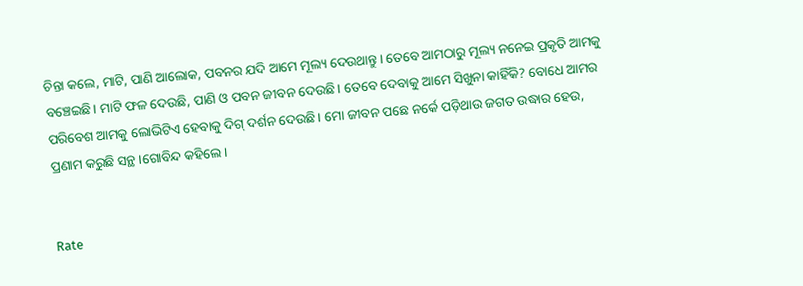ଚିନ୍ତା କଲେ, ମାଟି, ପାଣି ଆଲୋକ, ପବନର ଯଦି ଆମେ ମୂଲ୍ୟ ଦେଉଥାନ୍ତୁ। ତେବେ ଆମଠାରୁ ମୂଲ୍ୟ ନନେଇ ପ୍ରକୃତି ଆମକୁ ବଞ୍ଚେଇଛି। ମାଟି ଫଳ ଦେଉଛି, ପାଣି ଓ ପବନ ଜୀବନ ଦେଉଛି। ତେବେ ଦେବାକୁ ଆମେ ସିଖୁନା କାହିଁକି? ବୋଧେ ଆମର ପରିବେଶ ଆମକୁ ଲୋଭିଟିଏ ହେବାକୁ ଦିଗ୍ ଦର୍ଶନ ଦେଉଛି। ମୋ ଜୀବନ ପଛେ ନର୍କେ ପଡ଼ିଥାଉ ଜଗତ ଉଦ୍ଧାର ହେଉ, ପ୍ରଣାମ କରୁଛି ସନ୍ଥ।ଗୋବିନ୍ଦ କହିଲେ।


Rate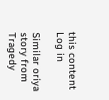this content
Log in

Similar oriya story from Tragedy